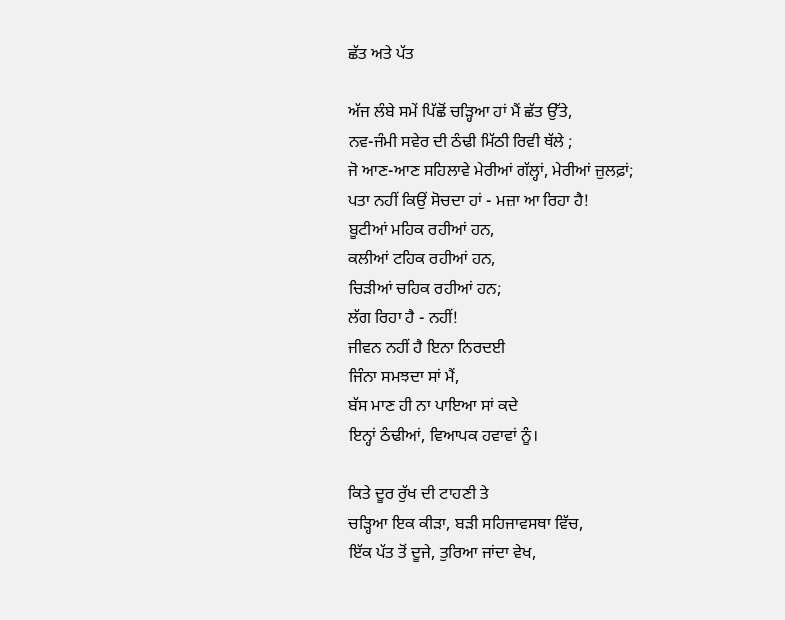ਛੱਤ ਅਤੇ ਪੱਤ

ਅੱਜ ਲੰਬੇ ਸਮੇਂ ਪਿੱਛੋਂ ਚੜ੍ਹਿਆ ਹਾਂ ਮੈਂ ਛੱਤ ਉੱਤੇ,
ਨਵ-ਜੰਮੀ ਸਵੇਰ ਦੀ ਠੰਢੀ ਮਿੱਠੀ ਰਿਵੀ ਥੱਲੇ ;
ਜੋ ਆਣ-ਆਣ ਸਹਿਲਾਵੇ ਮੇਰੀਆਂ ਗੱਲ੍ਹਾਂ, ਮੇਰੀਆਂ ਜ਼ੁਲਫ਼ਾਂ;
ਪਤਾ ਨਹੀਂ ਕਿਉਂ ਸੋਚਦਾ ਹਾਂ - ਮਜ਼ਾ ਆ ਰਿਹਾ ਹੈ!
ਬੂਟੀਆਂ ਮਹਿਕ ਰਹੀਆਂ ਹਨ,
ਕਲੀਆਂ ਟਹਿਕ ਰਹੀਆਂ ਹਨ,
ਚਿੜੀਆਂ ਚਹਿਕ ਰਹੀਆਂ ਹਨ;
ਲੱਗ ਰਿਹਾ ਹੈ - ਨਹੀਂ!
ਜੀਵਨ ਨਹੀਂ ਹੈ ਇਨਾ ਨਿਰਦਈ
ਜਿੰਨਾ ਸਮਝਦਾ ਸਾਂ ਮੈਂ,
ਬੱਸ ਮਾਣ ਹੀ ਨਾ ਪਾਇਆ ਸਾਂ ਕਦੇ
ਇਨ੍ਹਾਂ ਠੰਢੀਆਂ, ਵਿਆਪਕ ਹਵਾਵਾਂ ਨੂੰ।

ਕਿਤੇ ਦੂਰ ਰੁੱਖ ਦੀ ਟਾਹਣੀ ਤੇ
ਚੜ੍ਹਿਆ ਇਕ ਕੀੜਾ, ਬੜੀ ਸਹਿਜਾਵਸਥਾ ਵਿੱਚ,
ਇੱਕ ਪੱਤ ਤੋਂ ਦੂਜੇ, ਤੁਰਿਆ ਜਾਂਦਾ ਵੇਖ,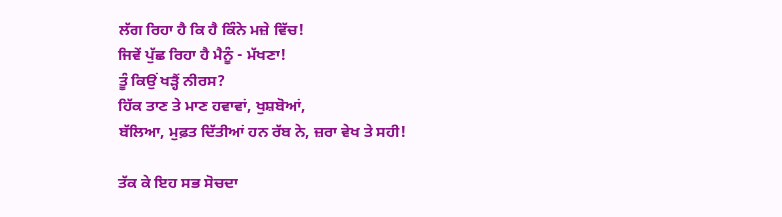ਲੱਗ ਰਿਹਾ ਹੈ ਕਿ ਹੈ ਕਿੰਨੇ ਮਜ਼ੇ ਵਿੱਚ!
ਜਿਵੇਂ ਪੁੱਛ ਰਿਹਾ ਹੈ ਮੈਨੂੰ - ਮੱਖਣਾ!
ਤੂੰ ਕਿਉਂ ਖੜ੍ਹੈਂ ਨੀਰਸ?
ਹਿੱਕ ਤਾਣ ਤੇ ਮਾਣ ਹਵਾਵਾਂ, ਖੁਸ਼ਬੋਆਂ,
ਬੱਲਿਆ, ਮੁਫ਼ਤ ਦਿੱਤੀਆਂ ਹਨ ਰੱਬ ਨੇ, ਜ਼ਰਾ ਵੇਖ ਤੇ ਸਹੀ!

ਤੱਕ ਕੇ ਇਹ ਸਭ ਸੋਚਦਾ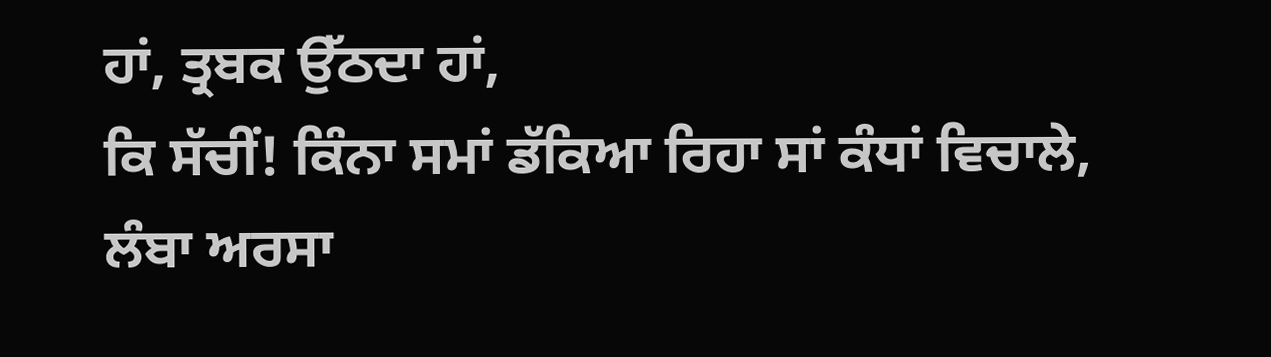ਹਾਂ, ਤ੍ਰਬਕ ਉੱਠਦਾ ਹਾਂ,
ਕਿ ਸੱਚੀਂ! ਕਿੰਨਾ ਸਮਾਂ ਡੱਕਿਆ ਰਿਹਾ ਸਾਂ ਕੰਧਾਂ ਵਿਚਾਲੇ,
ਲੰਬਾ ਅਰਸਾ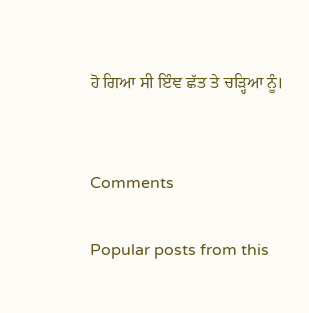ਹੋ ਗਿਆ ਸੀ ਇੰਞ ਛੱਤ ਤੇ ਚੜ੍ਹਿਆ ਨੂੰ।


Comments

Popular posts from this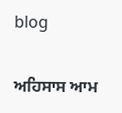blog

ਅਹਿਸਾਸ ਆਮ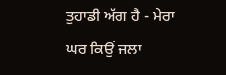ਤੁਹਾਡੀ ਅੱਗ ਹੈ - ਮੇਰਾ ਘਰ ਕਿਉਂ ਜਲਾ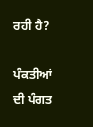ਰਹੀ ਹੈ?

ਪੰਕਤੀਆਂ ਦੀ ਪੰਗਤ